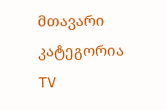მთავარი
კატეგორია
TV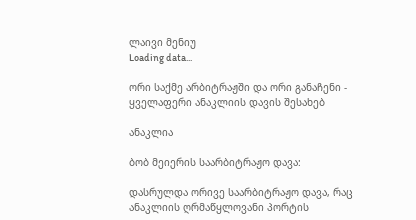ლაივი მენიუ
Loading data...

ორი საქმე არბიტრაჟში და ორი განაჩენი - ყველაფერი ანაკლიის დავის შესახებ

ანაკლია

ბობ მეიერის საარბიტრაჟო დავა:

დასრულდა ორივე საარბიტრაჟო დავა, რაც ანაკლიის ღრმაწყლოვანი პორტის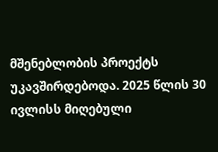მშენებლობის პროექტს უკავშირდებოდა. 2025 წლის 30 ივლისს მიღებული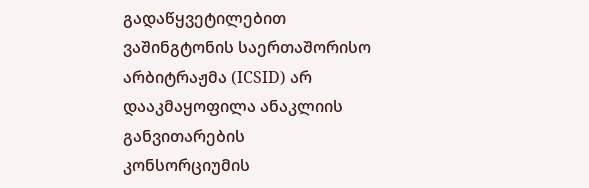გადაწყვეტილებით ვაშინგტონის საერთაშორისო არბიტრაჟმა (ICSID) არ დააკმაყოფილა ანაკლიის განვითარების კონსორციუმის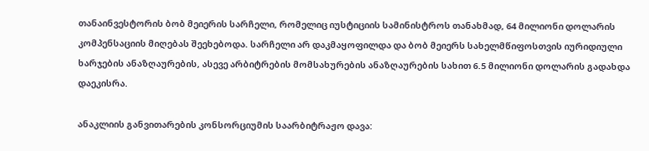თანაინვესტორის ბობ მეიერის სარჩელი, რომელიც იუსტიციის სამინისტროს თანახმად, 64 მილიონი დოლარის კომპენსაციის მიღებას შეეხებოდა. სარჩელი არ დაკმაყოფილდა და ბობ მეიერს სახელმწიფოსთვის იურიდიული ხარჯების ანაზღაურების, ასევე არბიტრების მომსახურების ანაზღაურების სახით 6.5 მილიონი დოლარის გადახდა დაეკისრა.

ანაკლიის განვითარების კონსორციუმის საარბიტრაჟო დავა: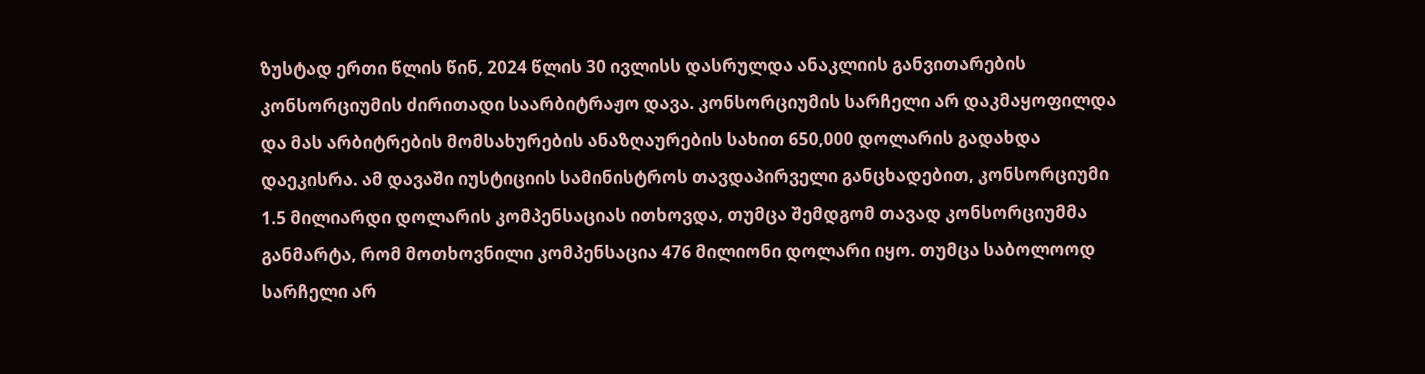ზუსტად ერთი წლის წინ, 2024 წლის 30 ივლისს დასრულდა ანაკლიის განვითარების კონსორციუმის ძირითადი საარბიტრაჟო დავა. კონსორციუმის სარჩელი არ დაკმაყოფილდა და მას არბიტრების მომსახურების ანაზღაურების სახით 650,000 დოლარის გადახდა დაეკისრა. ამ დავაში იუსტიციის სამინისტროს თავდაპირველი განცხადებით, კონსორციუმი 1.5 მილიარდი დოლარის კომპენსაციას ითხოვდა, თუმცა შემდგომ თავად კონსორციუმმა განმარტა, რომ მოთხოვნილი კომპენსაცია 476 მილიონი დოლარი იყო. თუმცა საბოლოოდ სარჩელი არ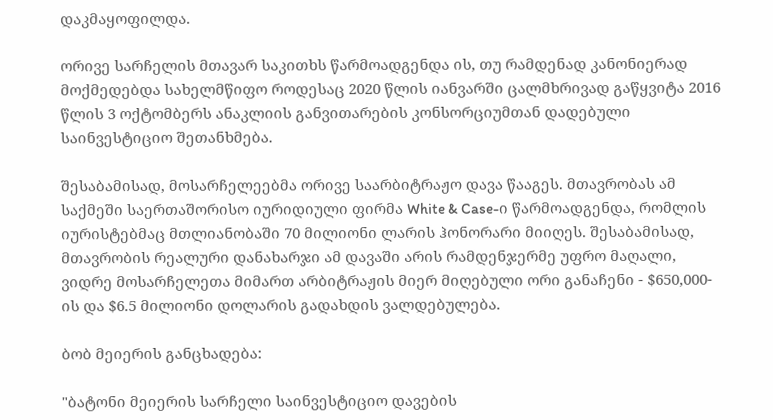დაკმაყოფილდა.

ორივე სარჩელის მთავარ საკითხს წარმოადგენდა ის, თუ რამდენად კანონიერად მოქმედებდა სახელმწიფო როდესაც 2020 წლის იანვარში ცალმხრივად გაწყვიტა 2016 წლის 3 ოქტომბერს ანაკლიის განვითარების კონსორციუმთან დადებული საინვესტიციო შეთანხმება.

შესაბამისად, მოსარჩელეებმა ორივე საარბიტრაჟო დავა წააგეს. მთავრობას ამ საქმეში საერთაშორისო იურიდიული ფირმა White & Case-ი წარმოადგენდა, რომლის იურისტებმაც მთლიანობაში 70 მილიონი ლარის ჰონორარი მიიღეს. შესაბამისად, მთავრობის რეალური დანახარჯი ამ დავაში არის რამდენჯერმე უფრო მაღალი, ვიდრე მოსარჩელეთა მიმართ არბიტრაჟის მიერ მიღებული ორი განაჩენი - $650,000-ის და $6.5 მილიონი დოლარის გადახდის ვალდებულება.

ბობ მეიერის განცხადება:

"ბატონი მეიერის სარჩელი საინვესტიციო დავების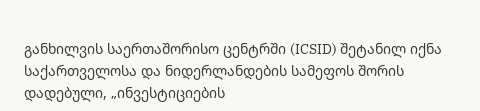განხილვის საერთაშორისო ცენტრში (ICSID) შეტანილ იქნა საქართველოსა და ნიდერლანდების სამეფოს შორის დადებული, „ინვესტიციების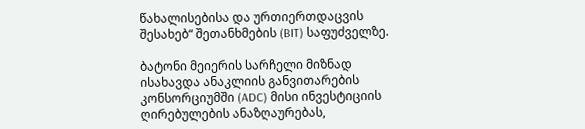წახალისებისა და ურთიერთდაცვის შესახებ“ შეთანხმების (BIT) საფუძველზე.

ბატონი მეიერის სარჩელი მიზნად ისახავდა ანაკლიის განვითარების კონსორციუმში (ADC) მისი ინვესტიციის ღირებულების ანაზღაურებას,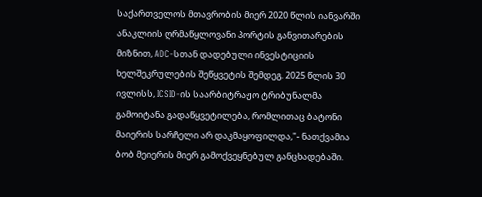საქართველოს მთავრობის მიერ 2020 წლის იანვარში ანაკლიის ღრმაწყლოვანი პორტის განვითარების მიზნით, ADC-სთან დადებული ინვესტიციის ხელშეკრულების შეწყვეტის შემდეგ. 2025 წლის 30 ივლისს, ICSID-ის საარბიტრაჟო ტრიბუნალმა გამოიტანა გადაწყვეტილება, რომლითაც ბატონი მაიერის სარჩელი არ დაკმაყოფილდა,"- ნათქვამია ბობ მეიერის მიერ გამოქვეყნებულ განცხადებაში.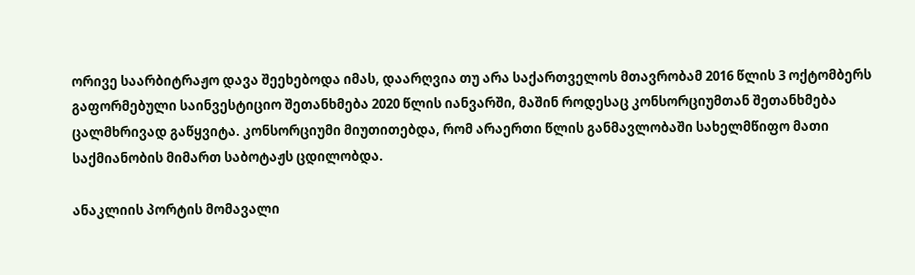ორივე საარბიტრაჟო დავა შეეხებოდა იმას, დაარღვია თუ არა საქართველოს მთავრობამ 2016 წლის 3 ოქტომბერს გაფორმებული საინვესტიციო შეთანხმება 2020 წლის იანვარში, მაშინ როდესაც კონსორციუმთან შეთანხმება ცალმხრივად გაწყვიტა. კონსორციუმი მიუთითებდა, რომ არაერთი წლის განმავლობაში სახელმწიფო მათი საქმიანობის მიმართ საბოტაჟს ცდილობდა.

ანაკლიის პორტის მომავალი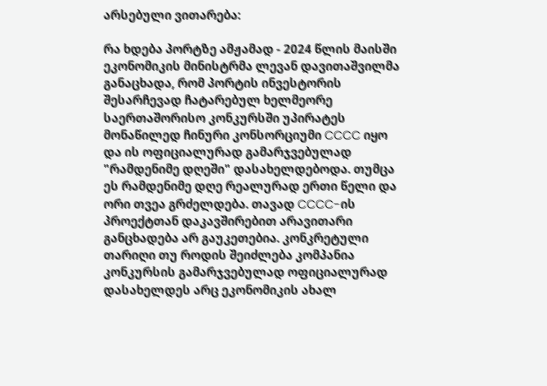არსებული ვითარება:

რა ხდება პორტზე ამჟამად - 2024 წლის მაისში ეკონომიკის მინისტრმა ლევან დავითაშვილმა განაცხადა, რომ პორტის ინვესტორის შესარჩევად ჩატარებულ ხელმეორე საერთაშორისო კონკურსში უპირატეს მონაწილედ ჩინური კონსორციუმი CCCC იყო და ის ოფიციალურად გამარჯვებულად "რამდენიმე დღეში" დასახელდებოდა. თუმცა ეს რამდენიმე დღე რეალურად ერთი წელი და ორი თვეა გრძელდება. თავად CCCC-ის პროექტთან დაკავშირებით არავითარი განცხადება არ გაუკეთებია. კონკრეტული თარიღი თუ როდის შეიძლება კომპანია კონკურსის გამარჯვებულად ოფიციალურად დასახელდეს არც ეკონომიკის ახალ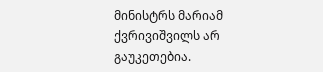მინისტრს მარიამ ქვრივიშვილს არ გაუკეთებია.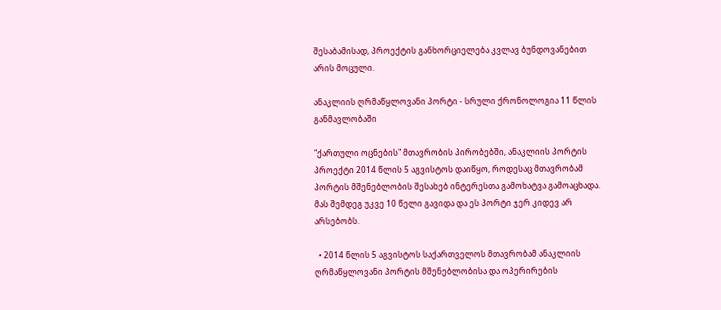შესაბამისად, პროექტის განხორციელება კვლავ ბუნდოვანებით არის მოცული.

ანაკლიის ღრმაწყლოვანი პორტი - სრული ქრონოლოგია 11 წლის განმავლობაში

"ქართული ოცნების" მთავრობის პირობებში, ანაკლიის პორტის პროექტი 2014 წლის 5 აგვისტოს დაიწყო, როდესაც მთავრობამ პორტის მშენებლობის შესახებ ინტერესთა გამოხატვა გამოაცხადა. მას შემდეგ უკვე 10 წელი გავიდა და ეს პორტი ჯერ კიდევ არ არსებობს.

  • 2014 წლის 5 აგვისტოს საქართველოს მთავრობამ ანაკლიის ღრმაწყლოვანი პორტის მშენებლობისა და ოპერირების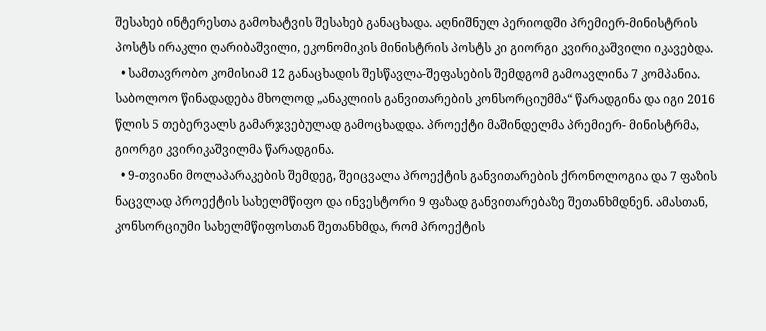შესახებ ინტერესთა გამოხატვის შესახებ განაცხადა. აღნიშნულ პერიოდში პრემიერ-მინისტრის პოსტს ირაკლი ღარიბაშვილი, ეკონომიკის მინისტრის პოსტს კი გიორგი კვირიკაშვილი იკავებდა.
  • სამთავრობო კომისიამ 12 განაცხადის შესწავლა-შეფასების შემდგომ გამოავლინა 7 კომპანია. საბოლოო წინადადება მხოლოდ „ანაკლიის განვითარების კონსორციუმმა“ წარადგინა და იგი 2016 წლის 5 თებერვალს გამარჯვებულად გამოცხადდა. პროექტი მაშინდელმა პრემიერ- მინისტრმა, გიორგი კვირიკაშვილმა წარადგინა.
  • 9-თვიანი მოლაპარაკების შემდეგ, შეიცვალა პროექტის განვითარების ქრონოლოგია და 7 ფაზის ნაცვლად პროექტის სახელმწიფო და ინვესტორი 9 ფაზად განვითარებაზე შეთანხმდნენ. ამასთან, კონსორციუმი სახელმწიფოსთან შეთანხმდა, რომ პროექტის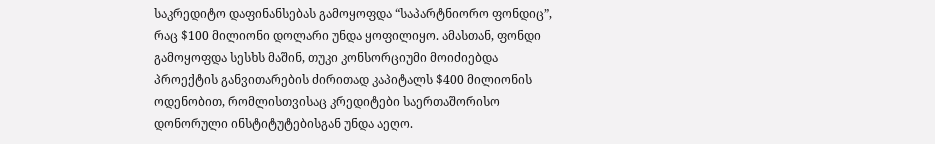საკრედიტო დაფინანსებას გამოყოფდა “საპარტნიორო ფონდიც”, რაც $100 მილიონი დოლარი უნდა ყოფილიყო. ამასთან, ფონდი გამოყოფდა სესხს მაშინ, თუკი კონსორციუმი მოიძიებდა პროექტის განვითარების ძირითად კაპიტალს $400 მილიონის ოდენობით, რომლისთვისაც კრედიტები საერთაშორისო დონორული ინსტიტუტებისგან უნდა აეღო.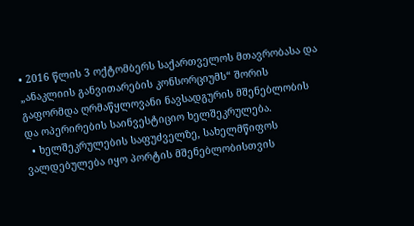• 2016 წლის 3 ოქტომბერს საქართველოს მთავრობასა და „ანაკლიის განვითარების კონსორციუმს“ შორის გაფორმდა ღრმაწყლოვანი ნავსადგურის მშენებლობის და ოპერირების საინვესტიციო ხელშეკრულება.
  • ხელშეკრულების საფუძველზე, სახელმწიფოს ვალდებულება იყო პორტის მშენებლობისთვის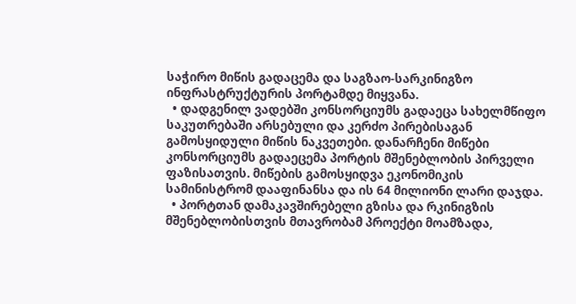საჭირო მიწის გადაცემა და საგზაო-სარკინიგზო ინფრასტრუქტურის პორტამდე მიყვანა.
  • დადგენილ ვადებში კონსორციუმს გადაეცა სახელმწიფო საკუთრებაში არსებული და კერძო პირებისაგან გამოსყიდული მიწის ნაკვეთები. დანარჩენი მიწები კონსორციუმს გადაეცემა პორტის მშენებლობის პირველი ფაზისათვის. მიწების გამოსყიდვა ეკონომიკის სამინისტრომ დააფინანსა და ის 64 მილიონი ლარი დაჯდა.
  • პორტთან დამაკავშირებელი გზისა და რკინიგზის მშენებლობისთვის მთავრობამ პროექტი მოამზადა,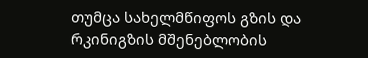თუმცა სახელმწიფოს გზის და რკინიგზის მშენებლობის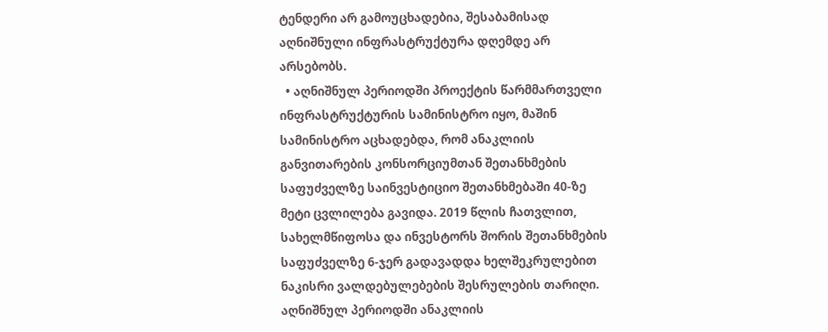ტენდერი არ გამოუცხადებია, შესაბამისად აღნიშნული ინფრასტრუქტურა დღემდე არ არსებობს.
  • აღნიშნულ პერიოდში პროექტის წარმმართველი ინფრასტრუქტურის სამინისტრო იყო, მაშინ სამინისტრო აცხადებდა, რომ ანაკლიის განვითარების კონსორციუმთან შეთანხმების საფუძველზე საინვესტიციო შეთანხმებაში 40-ზე მეტი ცვლილება გავიდა. 2019 წლის ჩათვლით, სახელმწიფოსა და ინვესტორს შორის შეთანხმების საფუძველზე 6-ჯერ გადავადდა ხელშეკრულებით ნაკისრი ვალდებულებების შესრულების თარიღი. აღნიშნულ პერიოდში ანაკლიის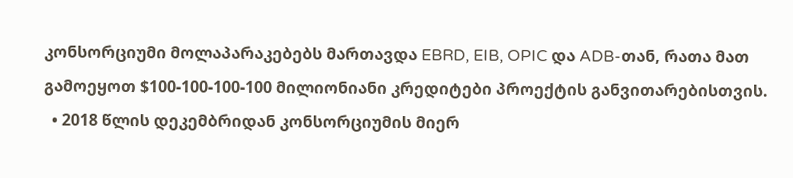კონსორციუმი მოლაპარაკებებს მართავდა EBRD, EIB, OPIC და ADB-თან, რათა მათ გამოეყოთ $100-100-100-100 მილიონიანი კრედიტები პროექტის განვითარებისთვის.
  • 2018 წლის დეკემბრიდან კონსორციუმის მიერ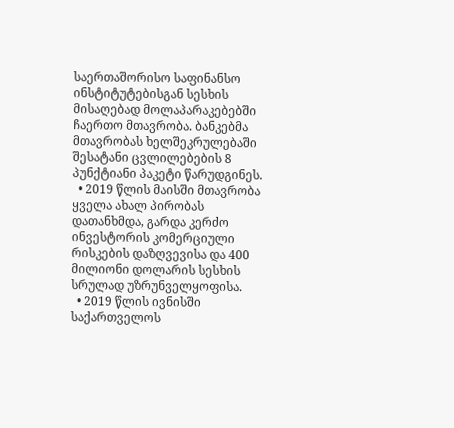საერთაშორისო საფინანსო ინსტიტუტებისგან სესხის მისაღებად მოლაპარაკებებში ჩაერთო მთავრობა. ბანკებმა მთავრობას ხელშეკრულებაში შესატანი ცვლილებების 8 პუნქტიანი პაკეტი წარუდგინეს.
  • 2019 წლის მაისში მთავრობა ყველა ახალ პირობას დათანხმდა, გარდა კერძო ინვესტორის კომერციული რისკების დაზღვევისა და 400 მილიონი დოლარის სესხის სრულად უზრუნველყოფისა.
  • 2019 წლის ივნისში საქართველოს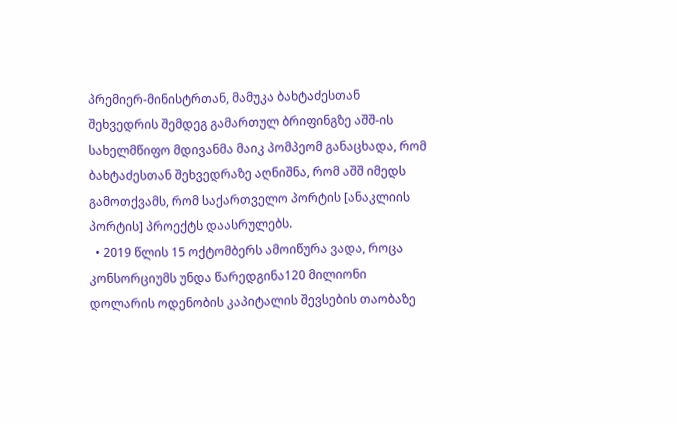პრემიერ-მინისტრთან, მამუკა ბახტაძესთან შეხვედრის შემდეგ გამართულ ბრიფინგზე აშშ-ის სახელმწიფო მდივანმა მაიკ პომპეომ განაცხადა, რომ ბახტაძესთან შეხვედრაზე აღნიშნა, რომ აშშ იმედს გამოთქვამს, რომ საქართველო პორტის [ანაკლიის პორტის] პროექტს დაასრულებს.
  • 2019 წლის 15 ოქტომბერს ამოიწურა ვადა, როცა კონსორციუმს უნდა წარედგინა120 მილიონი დოლარის ოდენობის კაპიტალის შევსების თაობაზე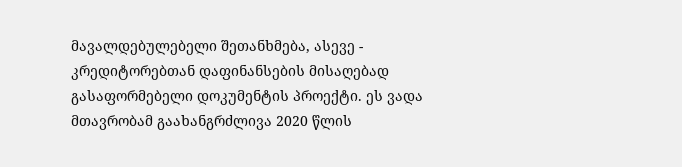მავალდებულებელი შეთანხმება, ასევე - კრედიტორებთან დაფინანსების მისაღებად გასაფორმებელი დოკუმენტის პროექტი. ეს ვადა მთავრობამ გაახანგრძლივა 2020 წლის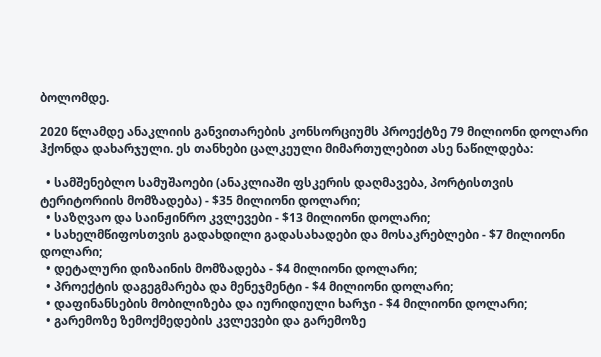ბოლომდე.

2020 წლამდე ანაკლიის განვითარების კონსორციუმს პროექტზე 79 მილიონი დოლარი ჰქონდა დახარჯული. ეს თანხები ცალკეული მიმართულებით ასე ნაწილდება:

  • სამშენებლო სამუშაოები (ანაკლიაში ფსკერის დაღმავება, პორტისთვის ტერიტორიის მომზადება) - $35 მილიონი დოლარი;
  • საზღვაო და საინჟინრო კვლევები - $13 მილიონი დოლარი;
  • სახელმწიფოსთვის გადახდილი გადასახადები და მოსაკრებლები - $7 მილიონი დოლარი;
  • დეტალური დიზაინის მომზადება - $4 მილიონი დოლარი;
  • პროექტის დაგეგმარება და მენეჯმენტი - $4 მილიონი დოლარი;
  • დაფინანსების მობილიზება და იურიდიული ხარჯი - $4 მილიონი დოლარი;
  • გარემოზე ზემოქმედების კვლევები და გარემოზე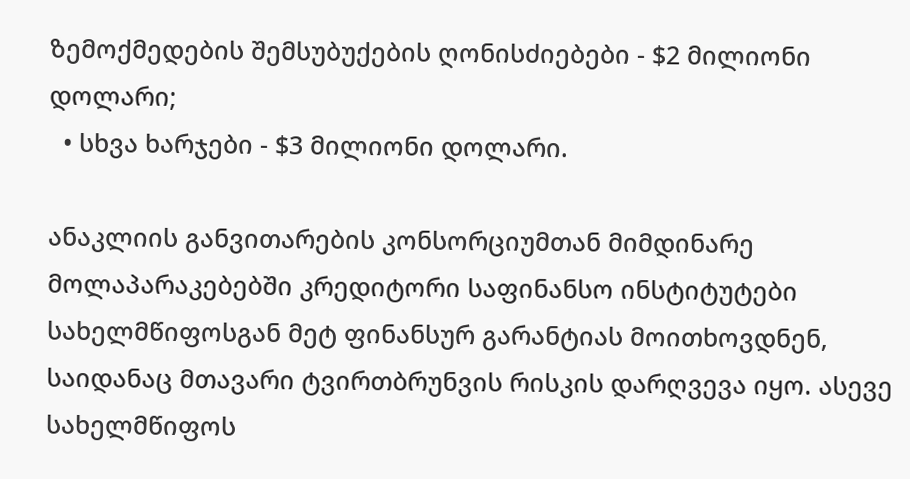ზემოქმედების შემსუბუქების ღონისძიებები - $2 მილიონი დოლარი;
  • სხვა ხარჯები - $3 მილიონი დოლარი.

ანაკლიის განვითარების კონსორციუმთან მიმდინარე მოლაპარაკებებში კრედიტორი საფინანსო ინსტიტუტები სახელმწიფოსგან მეტ ფინანსურ გარანტიას მოითხოვდნენ, საიდანაც მთავარი ტვირთბრუნვის რისკის დარღვევა იყო. ასევე სახელმწიფოს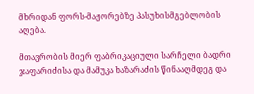მხრიდან ფორს-მაჟორებზე პასუხისმგებლობის აღება.

მთავრობის მიერ ფაბრიკაციული სარჩელი ბადრი ჯაფარიძისა და მამუკა ხაზარაძის წინააღმდეგ და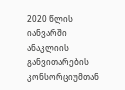2020 წლის იანვარში ანაკლიის განვითარების კონსორციუმთან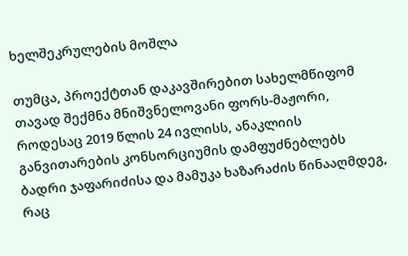ხელშეკრულების მოშლა

თუმცა, პროექტთან დაკავშირებით სახელმწიფომ თავად შექმნა მნიშვნელოვანი ფორს-მაჟორი, როდესაც 2019 წლის 24 ივლისს, ანაკლიის განვითარების კონსორციუმის დამფუძნებლებს ბადრი ჯაფარიძისა და მამუკა ხაზარაძის წინააღმდეგ, რაც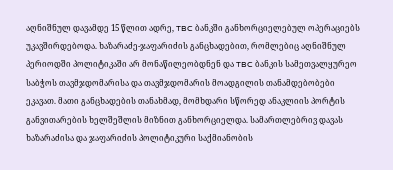აღნიშნულ დავამდე 15 წლით ადრე, TBC ბანკში განხორციელებულ ოპერაციებს უკავშირდებოდა. ხაზარაძე-ჯაფარიძის განცხადებით, რომლებიც აღნიშნულ პერიოდში პოლიტიკაში არ მონაწილეობდნენ და TBC ბანკის სამეთვალყურეო საბჭოს თავმჯდომარისა და თავმჯდომარის მოადგილის თანამდებობები ეკავათ. მათი განცხადების თანახმად, მომხდარი სწორედ ანაკლიის პორტის განვითარების ხელშეშლის მიზნით განხორციელდა. სამართლებრივ დავას ხაზარაძისა და ჯაფარიძის პოლიტიკური საქმიანობის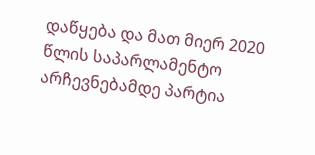დაწყება და მათ მიერ 2020 წლის საპარლამენტო არჩევნებამდე პარტია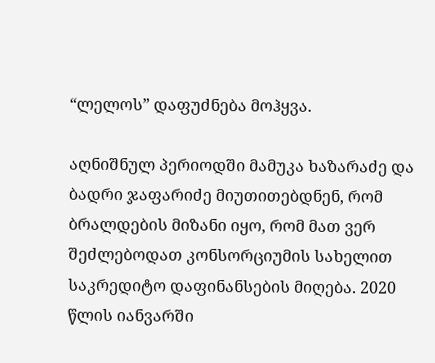“ლელოს” დაფუძნება მოჰყვა.

აღნიშნულ პერიოდში მამუკა ხაზარაძე და ბადრი ჯაფარიძე მიუთითებდნენ, რომ ბრალდების მიზანი იყო, რომ მათ ვერ შეძლებოდათ კონსორციუმის სახელით საკრედიტო დაფინანსების მიღება. 2020 წლის იანვარში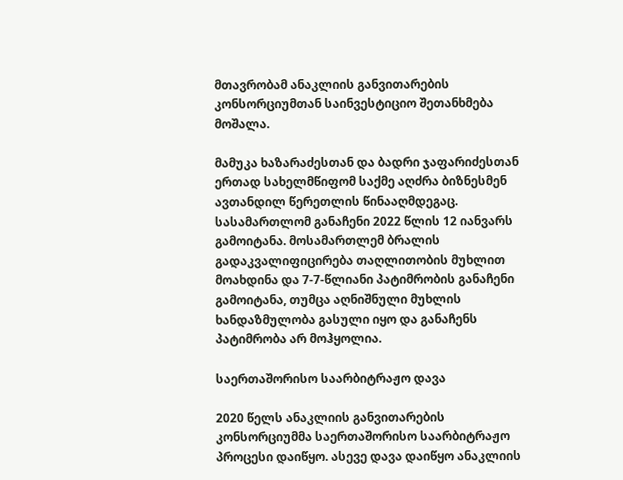მთავრობამ ანაკლიის განვითარების კონსორციუმთან საინვესტიციო შეთანხმება მოშალა.

მამუკა ხაზარაძესთან და ბადრი ჯაფარიძესთან ერთად სახელმწიფომ საქმე აღძრა ბიზნესმენ ავთანდილ წერეთლის წინააღმდეგაც. სასამართლომ განაჩენი 2022 წლის 12 იანვარს გამოიტანა. მოსამართლემ ბრალის გადაკვალიფიცირება თაღლითობის მუხლით მოახდინა და 7-7-წლიანი პატიმრობის განაჩენი გამოიტანა, თუმცა აღნიშნული მუხლის ხანდაზმულობა გასული იყო და განაჩენს პატიმრობა არ მოჰყოლია.

საერთაშორისო საარბიტრაჟო დავა

2020 წელს ანაკლიის განვითარების კონსორციუმმა საერთაშორისო საარბიტრაჟო პროცესი დაიწყო. ასევე დავა დაიწყო ანაკლიის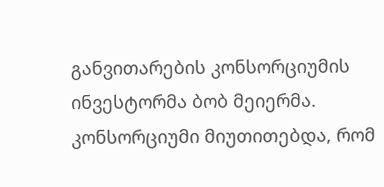განვითარების კონსორციუმის ინვესტორმა ბობ მეიერმა. კონსორციუმი მიუთითებდა, რომ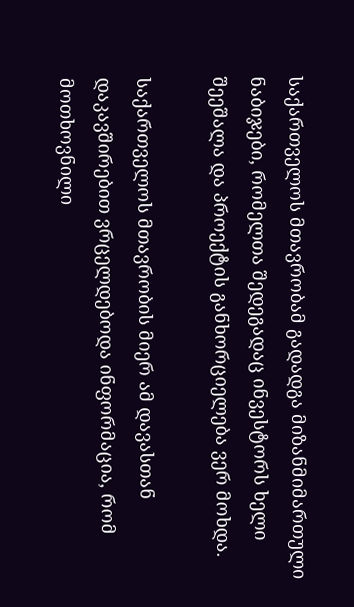საქართველოს მთავრობამ გადადგა მიზანმიმართული ნაბიჯები, რომელთა შედეგადაც ინვესტორს ხელი შეეშალა და პროექტის განხორციელება ვერ მოხდა.

საქართველოს მთავრობის მიერ ამ დავასთან დაკავშირებით ვრცელდებოდა ინფორმაცია, რომ მოთხოვნილი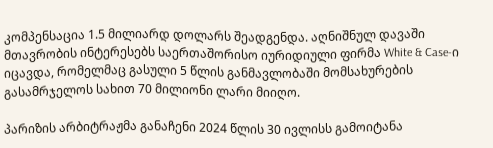კომპენსაცია 1.5 მილიარდ დოლარს შეადგენდა. აღნიშნულ დავაში მთავრობის ინტერესებს საერთაშორისო იურიდიული ფირმა White & Case-ი იცავდა, რომელმაც გასული 5 წლის განმავლობაში მომსახურების გასამრჯელოს სახით 70 მილიონი ლარი მიიღო.

პარიზის არბიტრაჟმა განაჩენი 2024 წლის 30 ივლისს გამოიტანა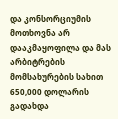და კონსორციუმის მოთხოვნა არ დააკმაყოფილა და მას არბიტრების მომსახურების სახით 650,000 დოლარის გადახდა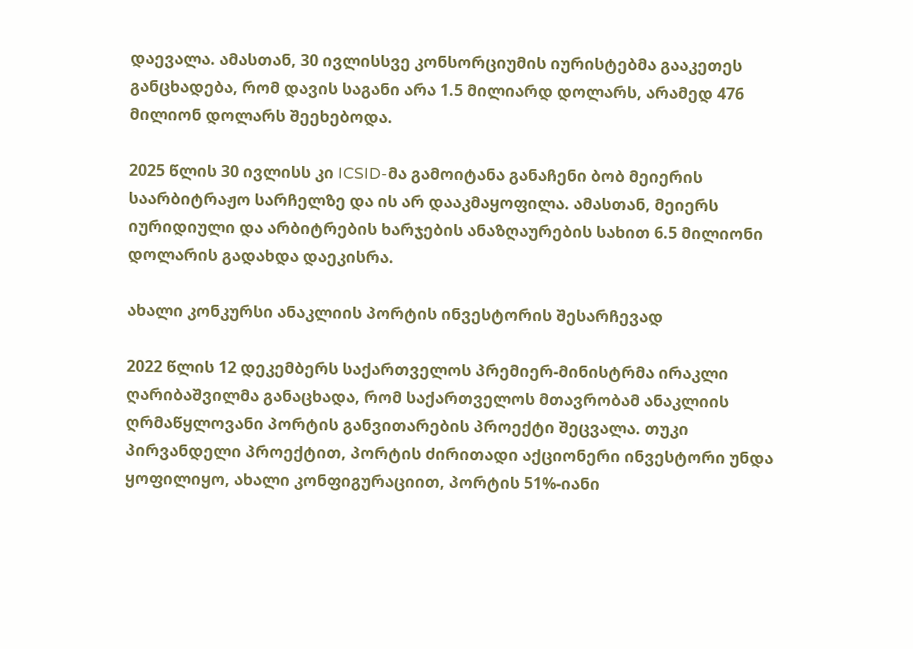დაევალა. ამასთან, 30 ივლისსვე კონსორციუმის იურისტებმა გააკეთეს განცხადება, რომ დავის საგანი არა 1.5 მილიარდ დოლარს, არამედ 476 მილიონ დოლარს შეეხებოდა.

2025 წლის 30 ივლისს კი ICSID-მა გამოიტანა განაჩენი ბობ მეიერის საარბიტრაჟო სარჩელზე და ის არ დააკმაყოფილა. ამასთან, მეიერს იურიდიული და არბიტრების ხარჯების ანაზღაურების სახით 6.5 მილიონი დოლარის გადახდა დაეკისრა.

ახალი კონკურსი ანაკლიის პორტის ინვესტორის შესარჩევად

2022 წლის 12 დეკემბერს საქართველოს პრემიერ-მინისტრმა ირაკლი ღარიბაშვილმა განაცხადა, რომ საქართველოს მთავრობამ ანაკლიის ღრმაწყლოვანი პორტის განვითარების პროექტი შეცვალა. თუკი პირვანდელი პროექტით, პორტის ძირითადი აქციონერი ინვესტორი უნდა ყოფილიყო, ახალი კონფიგურაციით, პორტის 51%-იანი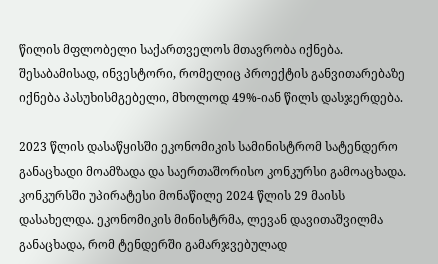წილის მფლობელი საქართველოს მთავრობა იქნება. შესაბამისად, ინვესტორი, რომელიც პროექტის განვითარებაზე იქნება პასუხისმგებელი, მხოლოდ 49%-იან წილს დასჯერდება.

2023 წლის დასაწყისში ეკონომიკის სამინისტრომ სატენდერო განაცხადი მოამზადა და საერთაშორისო კონკურსი გამოაცხადა. კონკურსში უპირატესი მონაწილე 2024 წლის 29 მაისს დასახელდა. ეკონომიკის მინისტრმა, ლევან დავითაშვილმა განაცხადა, რომ ტენდერში გამარჯვებულად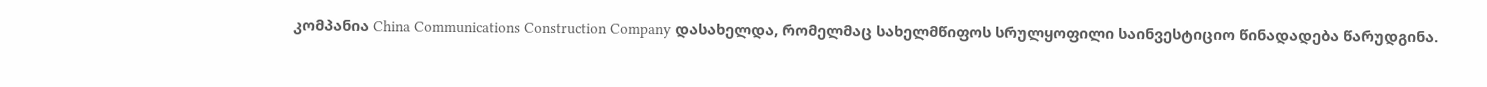კომპანია China Communications Construction Company დასახელდა, რომელმაც სახელმწიფოს სრულყოფილი საინვესტიციო წინადადება წარუდგინა.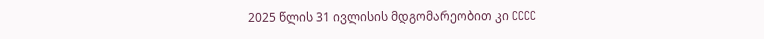2025 წლის 31 ივლისის მდგომარეობით კი CCCC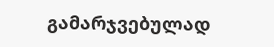გამარჯვებულად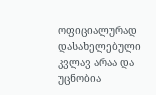ოფიციალურად დასახელებული კვლავ არაა და უცნობია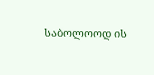საბოლოოდ ის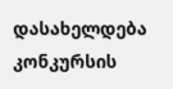დასახელდება კონკურსის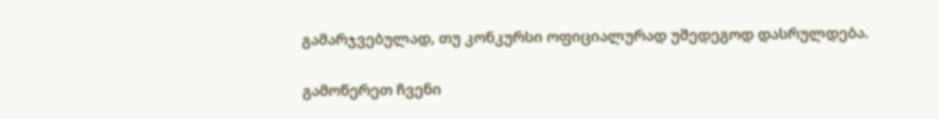გამარჯვებულად, თუ კონკურსი ოფიციალურად უშედეგოდ დასრულდება.

გამოწერეთ ჩვენი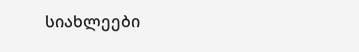სიახლეები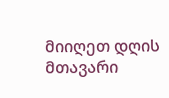მიიღეთ დღის მთავარი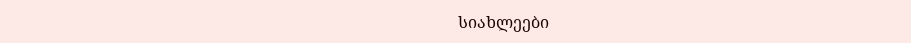სიახლეები